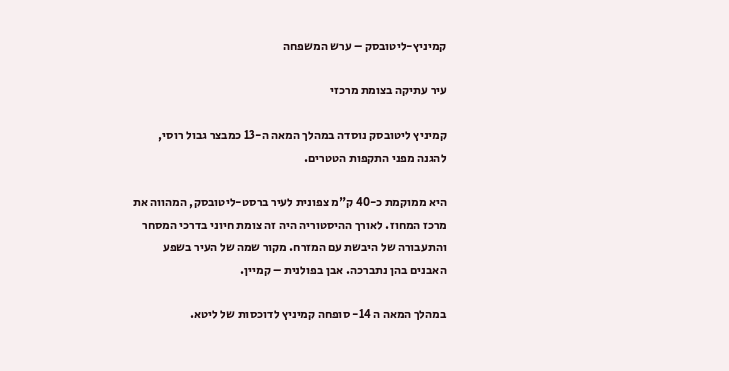קמיניץ-ליטובסק – ערש המשפחה

עיר עתיקה בצומת מרכזי

קמיניץ ליטובסק נוסדה במהלך המאה ה-13 כמבצר גבול רוסי, להגנה מפני התקפות הטטרים.

היא ממוקמת כ-40 ק"מ צפונית לעיר ברסט-ליטובסק, המהווה את מרכז המחוז. לאורך ההיסטוריה היה זה צומת חיוני בדרכי המסחר והתעבורה של היבשת עם המזרח. מקור שמה של העיר בשפע האבנים בהן נתברכה. אבן בפולנית – קמיין.

במהלך המאה ה 14- סופחה קמיניץ לדוכסות של ליטא.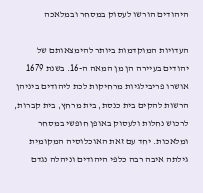היהודים הורשו לעסוק במסחר ובמלאכה

העדויות המוקדמות ביותר להימצאותם של יהודים בעיירה הן מן המאה ה-16. בשנת 1679 אושרו פריבילגיות מרחיקות לכת ליהודים ביניהן הרשות להקים בית כנסת, בית מרחץ, בית קברות, לרכוש נחלות ולעסוק באופן חופשי במסחר ומלאכות. יחד עם זאת האוכלוסיה המקומית גילתה איבה רבה כלפי היהודים וניהלה נגדם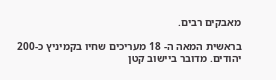מאבקים רבים.

בראשית המאה ה- 18 מעריכים שחיו בקמיניץ כ-200 יהודים. מדובר ביישוב קטן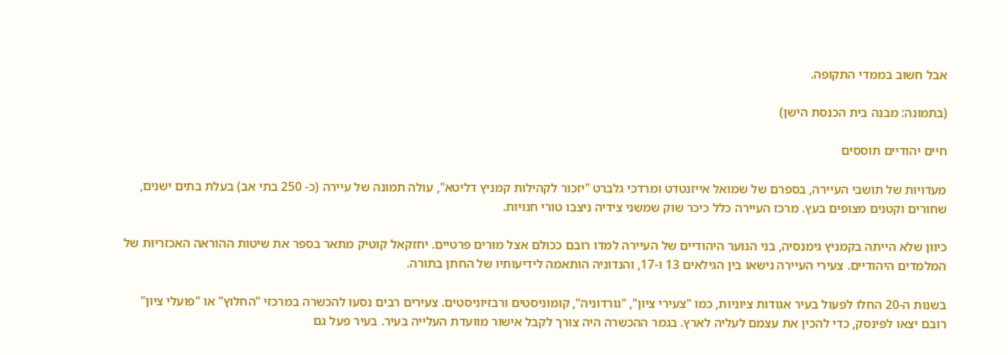אבל חשוב בממדי התקופה.

(בתמונה: מבנה בית הכנסת הישן)

חיים יהודיים תוססים

מעדויות של תושבי העיירה, בספרם של שמואל אייזנטדט ומרדכי גלברט "יזכור לקהילות קמניץ דליטא", עולה תמונה של עיירה (כ- 250 בתי אב) בעלת בתים ישנים, שחורים וקטנים מצופים בעץ. מרכז העיירה כלל כיכר שוק שמשני צידיה ניצבו טורי חנויות.

כיוון שלא הייתה בקמניץ גימנסיה, בני הנוער היהודיים של העיירה למדו רובם ככולם אצל מורים פרטיים. יחזקאל קוטיק מתאר בספר את שיטות ההוראה האכזריות של המלמדים היהודיים. צעירי העיירה נישאו בין הגילאים 13 ו-17, והנדוניה הותאמה לידיעותיו של החתן בתורה.

בשנות ה-20 החלו לפעול בעיר אגודות ציוניות, כמו "צעירי ציון", "גורדוניה", קומוניסטים ורבזיוניסטים. צעירים רבים נסעו להכשרה במרכזי "החלוץ" או "פועלי ציון" רובם יצאו לפינסק, כדי להכין את עצמם לעליה לארץ. בגמר ההכשרה היה צורך לקבל אישור מוועדת העלייה בעיר. בעיר פעל גם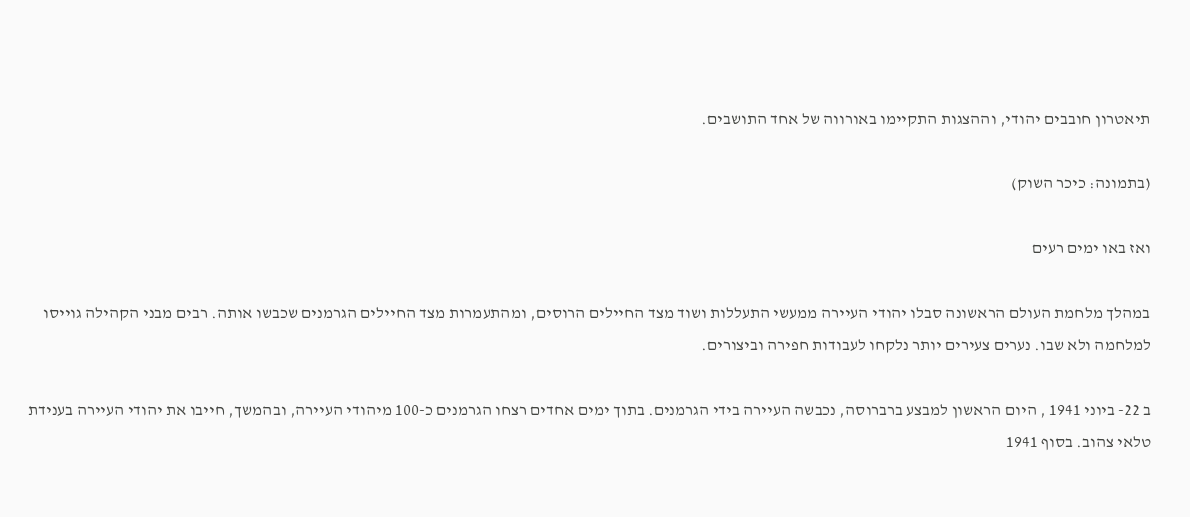תיאטרון חובבים יהודי, וההצגות התקיימו באורווה של אחד התושבים.

(בתמונה: כיכר השוק)

ואז באו ימים רעים

במהלך מלחמת העולם הראשונה סבלו יהודי העיירה ממעשי התעללות ושוד מצד החיילים הרוסים, ומהתעמרות מצד החיילים הגרמנים שכבשו אותה. רבים מבני הקהילה גוייסו למלחמה ולא שבו. נערים צעירים יותר נלקחו לעבודות חפירה וביצורים.

ב 22- ביוני 1941 , היום הראשון למבצע ברברוסה, נכבשה העיירה בידי הגרמנים. בתוך ימים אחדים רצחו הגרמנים כ-100 מיהודי העיירה, ובהמשך, חייבו את יהודי העיירה בענידת טלאי צהוב. בסוף 1941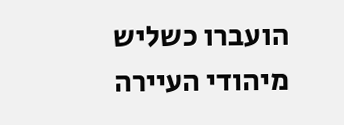הועברו כשליש מיהודי העיירה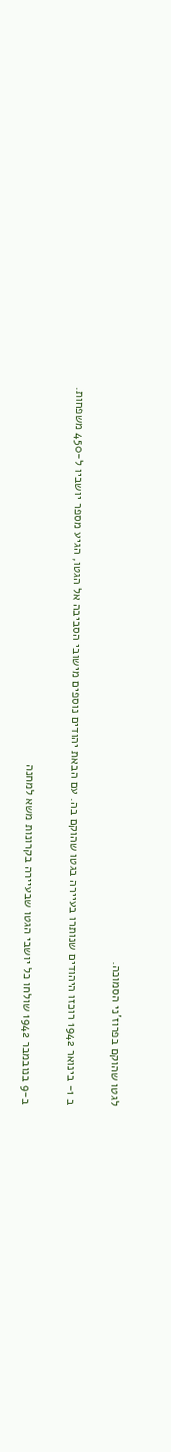לגטו שהוקם בפרוז'ני הסמוכה.

ב 1- בינואר 1942 רוכזו היהודים שנותרו בעיירה בגטו שהוקם בה. עם הבאת יהודים נוספים מישובי הסביבה אל הגטו, הגיע מספר יושביו ל-450 משפחות.

ב-9 בנובמבר 1942 שולחו כל יושבי הגטו שבעיירה בקרונות משא למחנה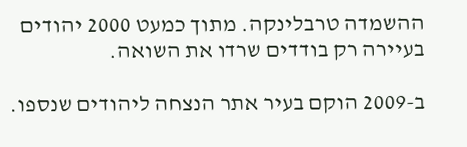ההשמדה טרבלינקה. מתוך כמעט 2000 יהודים בעיירה רק בודדים שרדו את השואה.

ב-2009 הוקם בעיר אתר הנצחה ליהודים שנספו.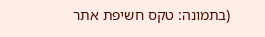(בתמונה: טקס חשיפת אתר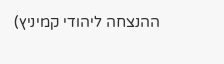ההנצחה ליהודי קמיניץ)